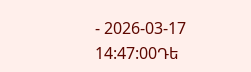- 2026-03-17 14:47:00Դե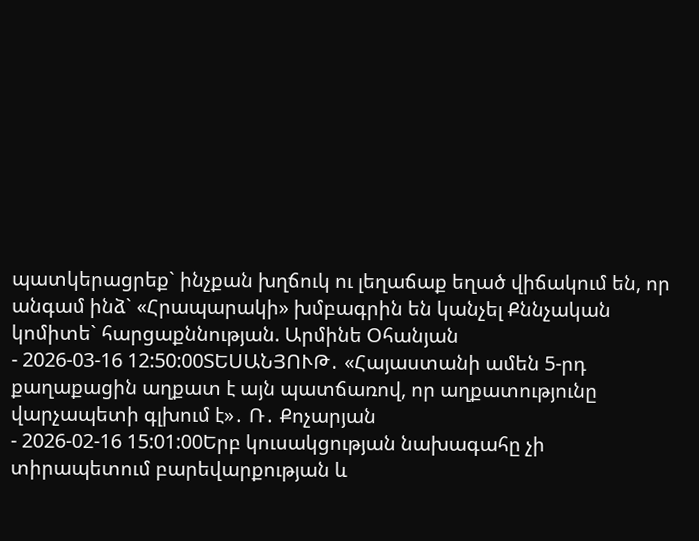պատկերացրեք` ինչքան խղճուկ ու լեղաճաք եղած վիճակում են, որ անգամ ինձ` «Հրապարակի» խմբագրին են կանչել Քննչական կոմիտե` հարցաքննության. Արմինե Օհանյան
- 2026-03-16 12:50:00ՏԵՍԱՆՅՈՒԹ․ «Հայաստանի ամեն 5-րդ քաղաքացին աղքատ է այն պատճառով, որ աղքատությունը վարչապետի գլխում է»․ Ռ․ Քոչարյան
- 2026-02-16 15:01:00Երբ կուսակցության նախագահը չի տիրապետում բարեվարքության և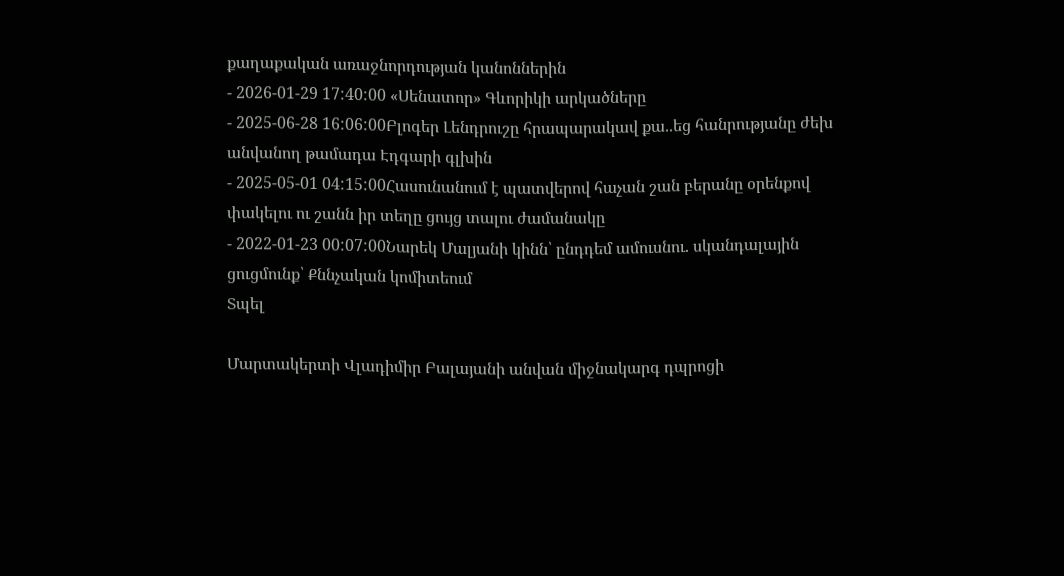քաղաքական առաջնորդության կանոններին
- 2026-01-29 17:40:00 «Սենատոր» Գևորիկի արկածները
- 2025-06-28 16:06:00Բլոգեր Լենդրուշը հրապարակավ քա..եց հանրությանը ժեխ անվանող թամադա Էդգարի գլխին
- 2025-05-01 04:15:00Հասունանում է պատվերով հաչան շան բերանը օրենքով փակելու ու շանն իր տեղը ցույց տալու ժամանակը
- 2022-01-23 00:07:00Նարեկ Մալյանի կինն՝ ընդդեմ ամուսնու. սկանդալային ցուցմունք՝ Քննչական կոմիտեում
Տպել

Մարտակերտի Վլադիմիր Բալայանի անվան միջնակարգ դպրոցի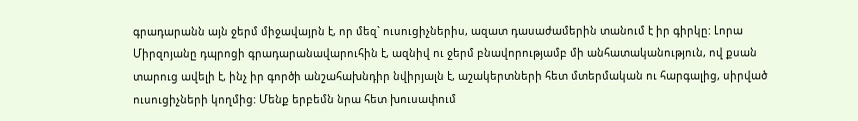գրադարանն այն ջերմ միջավայրն է, որ մեզ` ուսուցիչներիս, ազատ դասաժամերին տանում է իր գիրկը: Լորա Միրզոյանը դպրոցի գրադարանավարուհին է, ազնիվ ու ջերմ բնավորությամբ մի անհատականություն, ով քսան տարուց ավելի է, ինչ իր գործի անշահախնդիր նվիրյալն է, աշակերտների հետ մտերմական ու հարգալից, սիրված ուսուցիչների կողմից: Մենք երբեմն նրա հետ խուսափում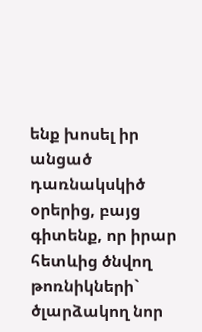ենք խոսել իր անցած դառնակսկիծ օրերից, բայց գիտենք, որ իրար հետևից ծնվող թոռնիկների` ծլարձակող նոր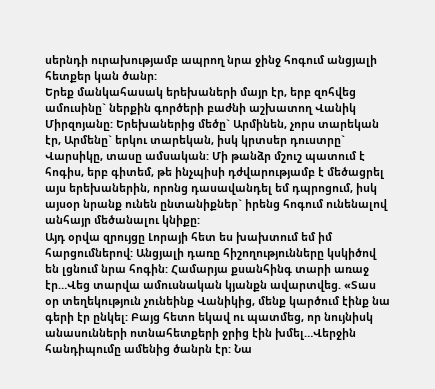սերնդի ուրախությամբ ապրող նրա ջինջ հոգում անցյալի հետքեր կան ծանր:
Երեք մանկահասակ երեխաների մայր էր, երբ զոհվեց ամուսինը` ներքին գործերի բաժնի աշխատող Վանիկ Միրզոյանը: Երեխաներից մեծը` Արմինեն, չորս տարեկան էր, Արմենը` երկու տարեկան, իսկ կրտսեր դուստրը` Վարսիկը, տասը ամսական: Մի թանձր մշուշ պատում է հոգիս, երբ գիտեմ, թե ինչպիսի դժվարությամբ է մեծացրել այս երեխաներին, որոնց դասավանդել եմ դպրոցում, իսկ այսօր նրանք ունեն ընտանիքներ` իրենց հոգում ունենալով անհայր մեծանալու կնիքը:
Այդ օրվա զրույցը Լորայի հետ ես խախտում եմ իմ հարցումներով: Անցյալի դառը հիշողությունները կսկիծով են լցնում նրա հոգին: Համարյա քսանհինգ տարի առաջ էր…Վեց տարվա ամուսնական կյանքն ավարտվեց. «Տաս օր տեղեկություն չունեինք Վանիկից, մենք կարծում էինք նա գերի էր ընկել: Բայց հետո եկավ ու պատմեց, որ նույնիսկ անասունների ոտնահետքերի ջրից էին խմել…Վերջին հանդիպումը ամենից ծանրն էր: Նա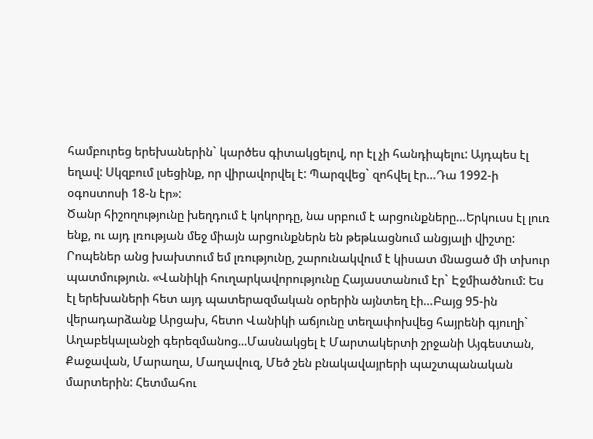համբուրեց երեխաներին` կարծես գիտակցելով, որ էլ չի հանդիպելու: Այդպես էլ եղավ: Սկզբում լսեցինք, որ վիրավորվել է: Պարզվեց` զոհվել էր…Դա 1992-ի օգոստոսի 18-ն էր»:
Ծանր հիշողությունը խեղդում է կոկորդը, նա սրբում է արցունքները…Երկուսս էլ լուռ ենք, ու այդ լռության մեջ միայն արցունքներն են թեթևացնում անցյալի վիշտը: Րոպեներ անց խախտում եմ լռությունը, շարունակվում է կիսատ մնացած մի տխուր պատմություն. «Վանիկի հուղարկավորությունը Հայաստանում էր` Էջմիածնում: Ես էլ երեխաների հետ այդ պատերազմական օրերին այնտեղ էի…Բայց 95-ին վերադարձանք Արցախ, հետո Վանիկի աճյունը տեղափոխվեց հայրենի գյուղի` Աղաբեկալանջի գերեզմանոց...Մասնակցել է Մարտակերտի շրջանի Այգեստան, Քաջավան, Մարաղա, Մաղավուզ, Մեծ շեն բնակավայրերի պաշտպանական մարտերին: Հետմահու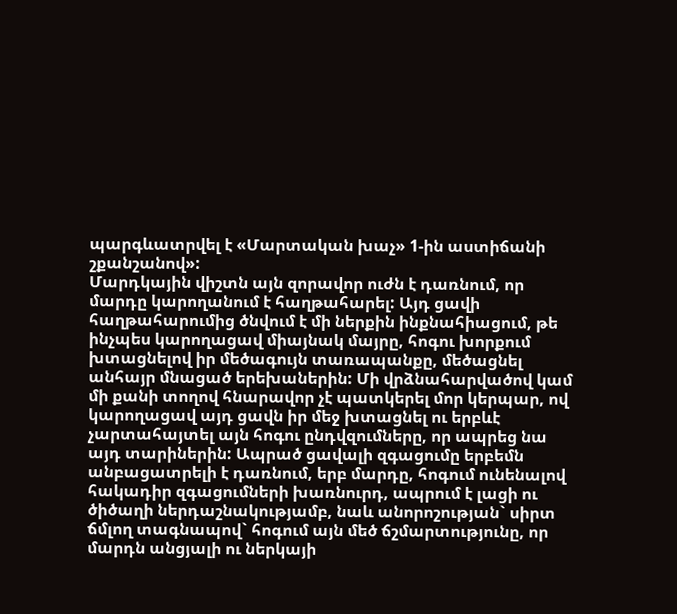պարգևատրվել է «Մարտական խաչ» 1-ին աստիճանի շքանշանով»:
Մարդկային վիշտն այն զորավոր ուժն է դառնում, որ մարդը կարողանում է հաղթահարել: Այդ ցավի հաղթահարումից ծնվում է մի ներքին ինքնահիացում, թե ինչպես կարողացավ միայնակ մայրը, հոգու խորքում խտացնելով իր մեծագույն տառապանքը, մեծացնել անհայր մնացած երեխաներին: Մի վրձնահարվածով կամ մի քանի տողով հնարավոր չէ պատկերել մոր կերպար, ով կարողացավ այդ ցավն իր մեջ խտացնել ու երբևէ չարտահայտել այն հոգու ընդվզումները, որ ապրեց նա այդ տարիներին: Ապրած ցավալի զգացումը երբեմն անբացատրելի է դառնում, երբ մարդը, հոգում ունենալով հակադիր զգացումների խառնուրդ, ապրում է լացի ու ծիծաղի ներդաշնակությամբ, նաև անորոշության` սիրտ ճմլող տագնապով` հոգում այն մեծ ճշմարտությունը, որ մարդն անցյալի ու ներկայի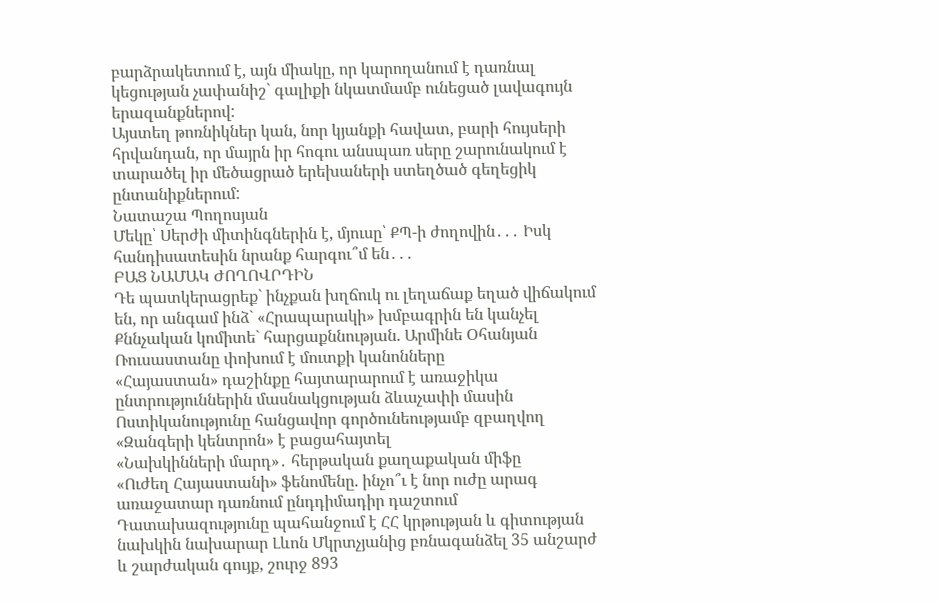բարձրակետում է, այն միակը, որ կարողանում է դառնալ կեցության չափանիշ` գալիքի նկատմամբ ունեցած լավագույն երազանքներով:
Այստեղ թոռնիկներ կան, նոր կյանքի հավատ, բարի հույսերի հրվանդան, որ մայրն իր հոգու անսպառ սերը շարունակում է տարածել իր մեծացրած երեխաների ստեղծած գեղեցիկ ընտանիքներում:
Նատաշա Պողոսյան
Մեկը՝ Սերժի միտինգներին է, մյուսը՝ ՔՊ-ի ժողովին․․․ Իսկ հանդիսատեսին նրանք հարգու՞մ են․․․
ԲԱՑ ՆԱՄԱԿ ԺՈՂՈՎՐԴԻՆ
Դե պատկերացրեք` ինչքան խղճուկ ու լեղաճաք եղած վիճակում են, որ անգամ ինձ` «Հրապարակի» խմբագրին են կանչել Քննչական կոմիտե` հարցաքննության. Արմինե Օհանյան
Ռուսաստանը փոխում է մուտքի կանոնները
«Հայաստան» դաշինքը հայտարարում է առաջիկա ընտրություններին մասնակցության ձևաչափի մասին
Ոստիկանությունը հանցավոր գործունեությամբ զբաղվող «Զանգերի կենտրոն» է բացահայտել
«Նախկինների մարդ»․ հերթական քաղաքական միֆը
«Ուժեղ Հայաստանի» ֆենոմենը. ինչո՞ւ է նոր ուժը արագ առաջատար դառնում ընդդիմադիր դաշտում
Դատախազությունը պահանջում է ՀՀ կրթության և գիտության նախկին նախարար Լևոն Մկրտչյանից բռնագանձել 35 անշարժ և շարժական գույք, շուրջ 893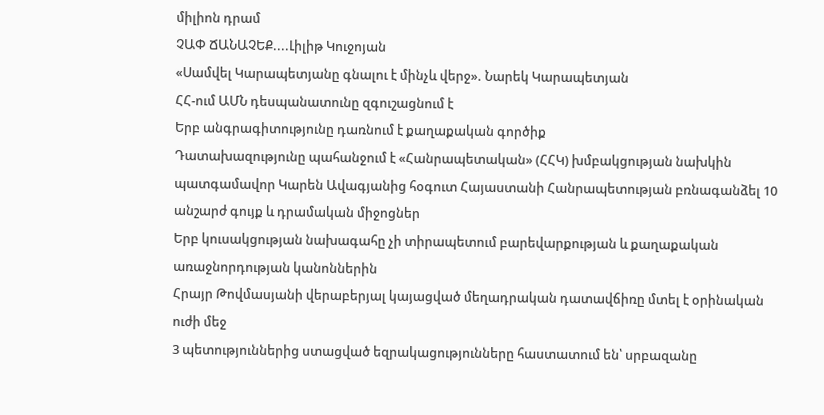միլիոն դրամ
ՉԱՓ ՃԱՆԱՉԵՔ....Լիլիթ Կուջոյան
«Սամվել Կարապետյանը գնալու է մինչև վերջ». Նարեկ Կարապետյան
ՀՀ-ում ԱՄՆ դեսպանատունը զգուշացնում է
Երբ անգրագիտությունը դառնում է քաղաքական գործիք
Դատախազությունը պահանջում է «Հանրապետական» (ՀՀԿ) խմբակցության նախկին պատգամավոր Կարեն Ավագյանից հօգուտ Հայաստանի Հանրապետության բռնագանձել 10 անշարժ գույք և դրամական միջոցներ
Երբ կուսակցության նախագահը չի տիրապետում բարեվարքության և քաղաքական առաջնորդության կանոններին
Հրայր Թովմասյանի վերաբերյալ կայացված մեղադրական դատավճիռը մտել է օրինական ուժի մեջ
3 պետություններից ստացված եզրակացությունները հաստատում են՝ սրբազանը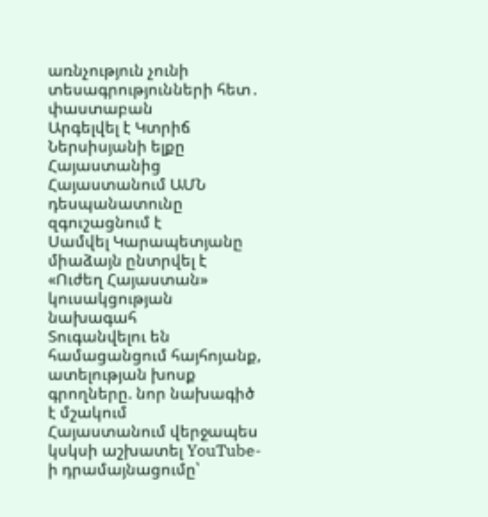առնչություն չունի տեսագրությունների հետ․ փաստաբան
Արգելվել է Կտրիճ Ներսիսյանի ելքը Հայաստանից
Հայաստանում ԱՄՆ դեսպանատունը զգուշացնում է
Սամվել Կարապետյանը միաձայն ընտրվել է «Ուժեղ Հայաստան» կուսակցության նախագահ
Տուգանվելու են համացանցում հայհոյանք, ատելության խոսք գրողները. նոր նախագիծ է մշակում
Հայաստանում վերջապես կսկսի աշխատել YouTube-ի դրամայնացումը՝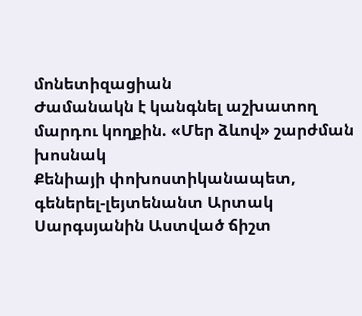մոնետիզացիան
Ժամանակն է կանգնել աշխատող մարդու կողքին. «Մեր ձևով» շարժման խոսնակ
Քենիայի փոխոստիկանապետ, գեներել-լեյտենանտ Արտակ Սարգսյանին Աստված ճիշտ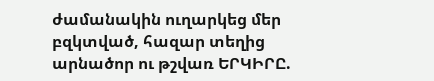ժամանակին ուղարկեց մեր բզկտված, հազար տեղից արնածոր ու թշվառ ԵՐԿԻՐԸ.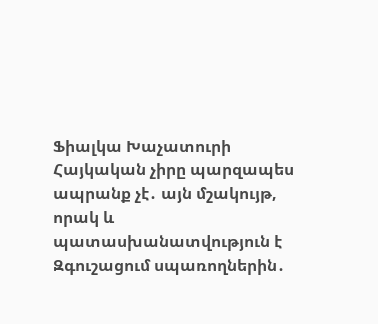Ֆիալկա Խաչատուրի
Հայկական չիրը պարզապես ապրանք չէ․ այն մշակույթ, որակ և պատասխանատվություն է
Զգուշացում սպառողներին․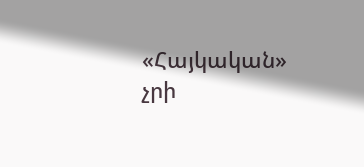«Հայկական» չրի